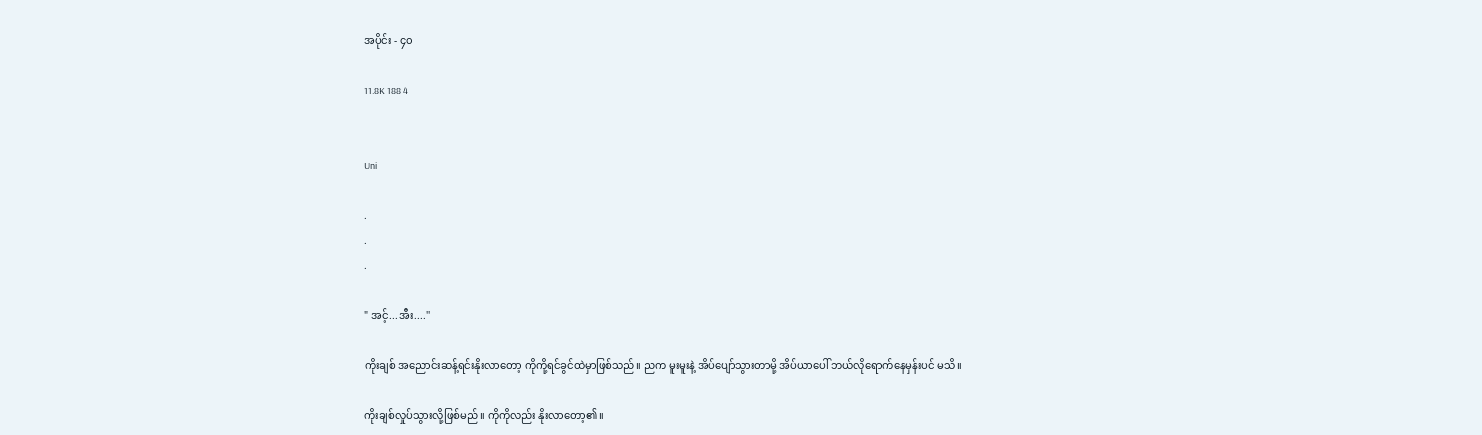အပိုင်း - ၄၀

11.8K 188 4


Uni

.
.
.

" အင့်...အီး....''

ကိုးချစ် အညောင်းဆန့်ရင်းနိုးလာတော့ ကိုကို့ရင်ခွင်ထဲမှာဖြစ်သည်။ ညက မူးမူးနဲ့ အိပ်ပျော်သွားတာမို့ အိပ်ယာပေါ် ဘယ်လိုရောက်နေမှန်းပင် မသိ။

ကိုးချစ်လှုပ်သွားလို့ဖြစ်မည်။ ကိုကိုလည်း နိုးလာတော့၏။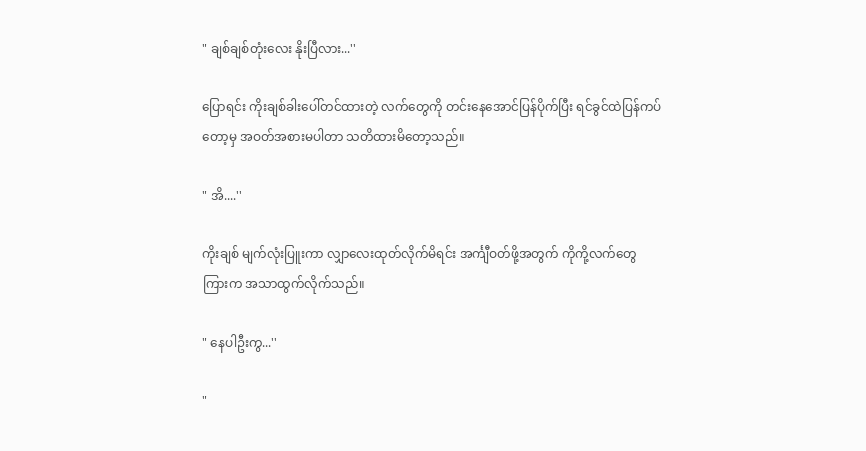" ချစ်ချစ်တုံးလေး နိုးပြီလား...''

ပြောရင်း ကိုးချစ်ခါးပေါ်တင်ထားတဲ့ လက်တွေကို တင်းနေအောင်ပြန်ပိုက်ပြီး ရင်ခွင်ထဲပြန်ကပ်တော့မှ အဝတ်အစားမပါတာ သတိထားမိတော့သည်။

" အိ....''

ကိုးချစ် မျက်လုံးပြူးကာ လျှာလေးထုတ်လိုက်မိရင်း အင်္ကျီဝတ်ဖို့အတွက် ကိုကို့လက်တွေကြားက အသာထွက်လိုက်သည်။

" နေပါဦးကွ...''

"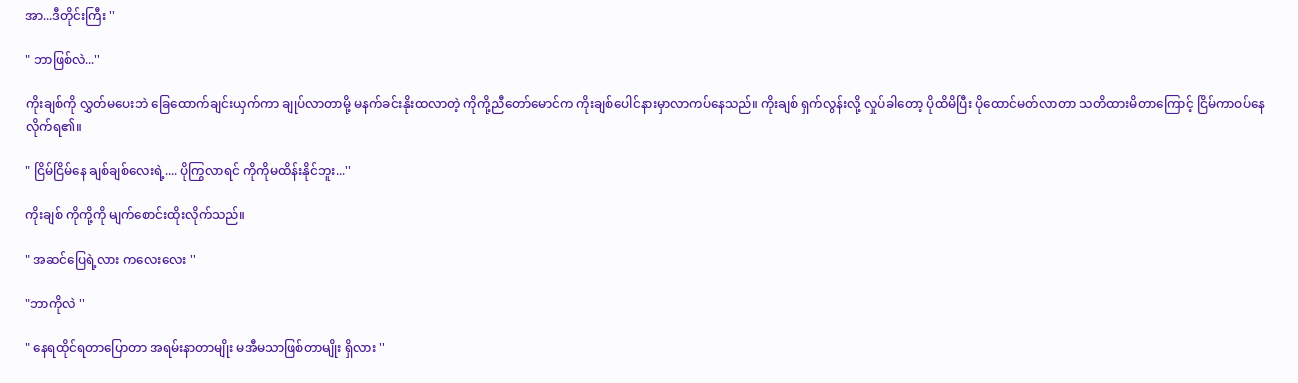အာ...ဒီတိုင်းကြီး ''

" ဘာဖြစ်လဲ...''

ကိုးချစ်ကို လွှတ်မပေးဘဲ ခြေထောက်ချင်းယှက်ကာ ချုပ်လာတာမို့ မနက်ခင်းနိုးထလာတဲ့ ကိုကို့ညီတော်မောင်က ကိုးချစ်ပေါင်နားမှာလာကပ်နေသည်။ ကိုးချစ် ရှက်လွန်းလို့ လှုပ်ခါတော့ ပိုထိမိပြီး ပိုထောင်မတ်လာတာ သတိထားမိတာကြောင့် ငြိမ်ကာဝပ်နေလိုက်ရ၏။

" ငြိမ်ငြိမ်နေ ချစ်ချစ်လေးရဲ့.... ပိုကြွလာရင် ကိုကိုမထိန်းနိုင်ဘူး...''

ကိုးချစ် ကိုကို့ကို မျက်စောင်းထိုးလိုက်သည်။

" အဆင်ပြေရဲ့လား ကလေးလေး ''

"ဘာကိုလဲ ''

" နေရထိုင်ရတာပြောတာ အရမ်းနာတာမျိုး မအီမသာဖြစ်တာမျိုး ရှိလား ''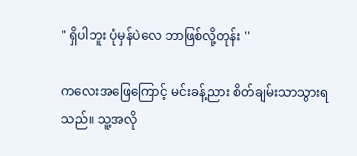" ရှိပါဘူး ပုံမှန်ပဲလေ ဘာဖြစ်လို့တုန်း ''

ကလေးအဖြေကြောင့် မင်းခန့်ညား စိတ်ချမ်းသာသွားရသည်။ သူ့အလို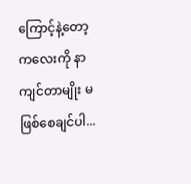ကြောင့်နဲ့တော့ ကလေးကို နာကျင်တာမျိုး မဖြစ်စေချင်ပါ...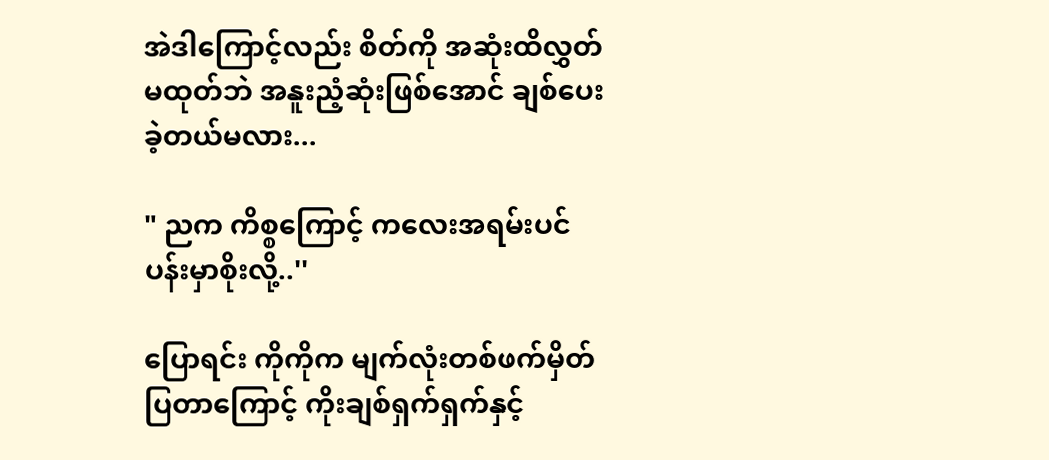အဲဒါကြောင့်လည်း စိတ်ကို အဆုံးထိလွှတ်မထုတ်ဘဲ အနူးညံ့ဆုံးဖြစ်အောင် ချစ်ပေးခဲ့တယ်မလား...

" ညက ကိစ္စကြောင့် ကလေးအရမ်းပင်ပန်းမှာစိုးလို့..''

ပြောရင်း ကိုကိုက မျက်လုံးတစ်ဖက်မှိတ်ပြတာကြောင့် ကိုးချစ်ရှက်ရှက်နှင့်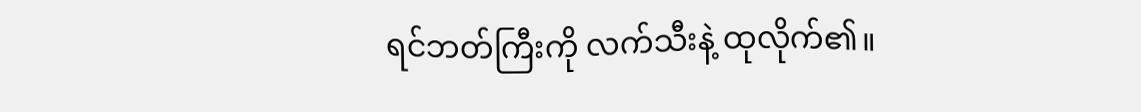ရင်ဘတ်ကြီးကို လက်သီးနဲ့ ထုလိုက်၏။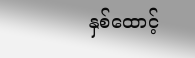နှစ်ထောင့်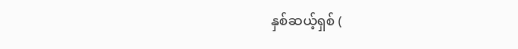နှစ်ဆယ့်ရှစ် (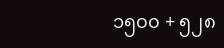၁၅၀၀ + ၅၂၈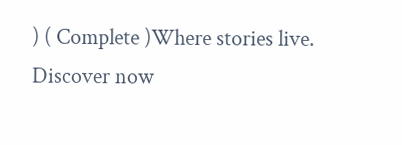) ( Complete )Where stories live. Discover now